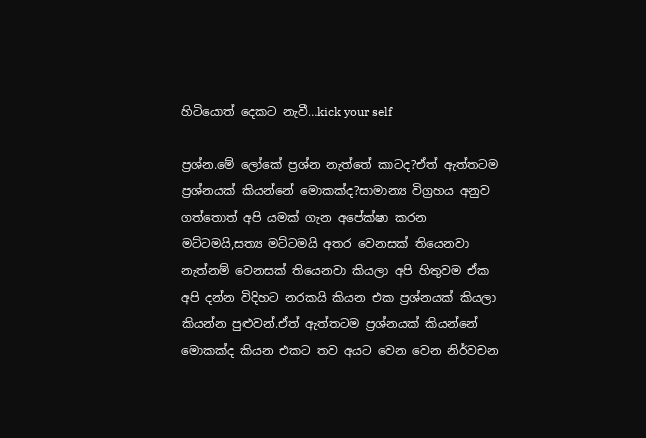හිටියොත් දෙකට නැවී…kick your self

ප්‍රශ්න.මේ ලෝකේ ප්‍රශ්න නැත්තේ කාටද?ඒත් ඇත්තටම ප්‍රශ්නයක් කියන්නේ මොකක්ද?සාමාන්‍ය විග්‍රහය අනුව ගත්තොත් අපි යමක් ගැන අපේක්ෂා කරන මට්ටමයි,සත්‍ය මට්ටමයි අතර වෙනසක් තියෙනවා නැත්නම් වෙනසක් තියෙනවා කියලා අපි හිතුවම ඒක අපි දන්න විදිහට නරකයි කියන එක ප්‍රශ්නයක් කියලා කියන්න පුළුවන්.ඒත් ඇත්තටම ප්‍රශ්නයක් කියන්නේ මොකක්ද කියන එකට තව අයට වෙන වෙන නිර්වචන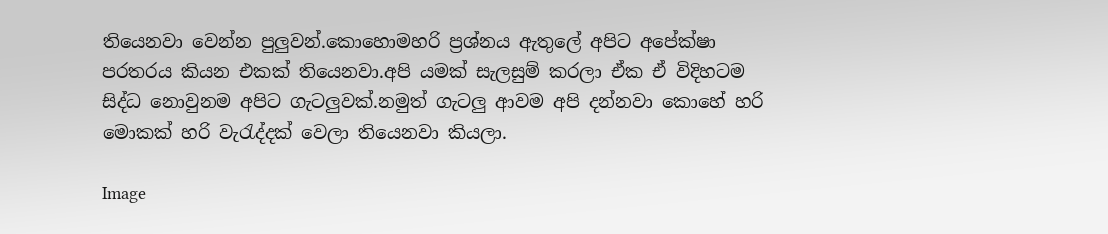තියෙනවා වෙන්න පුලුවන්.කොහොමහරි ප්‍රශ්නය ඇතුලේ අපිට අපේක්ෂා පරතරය කියන එකක් තියෙනවා.අපි යමක් සැලසුම් කරලා ඒක ඒ විදිහටම සිද්ධ නොවුනම අපිට ගැටලුවක්.නමුත් ගැටලු ආවම අපි දන්නවා කොහේ හරි මොකක් හරි වැ‍රැද්දක් වෙලා තියෙනවා කියලා.

Image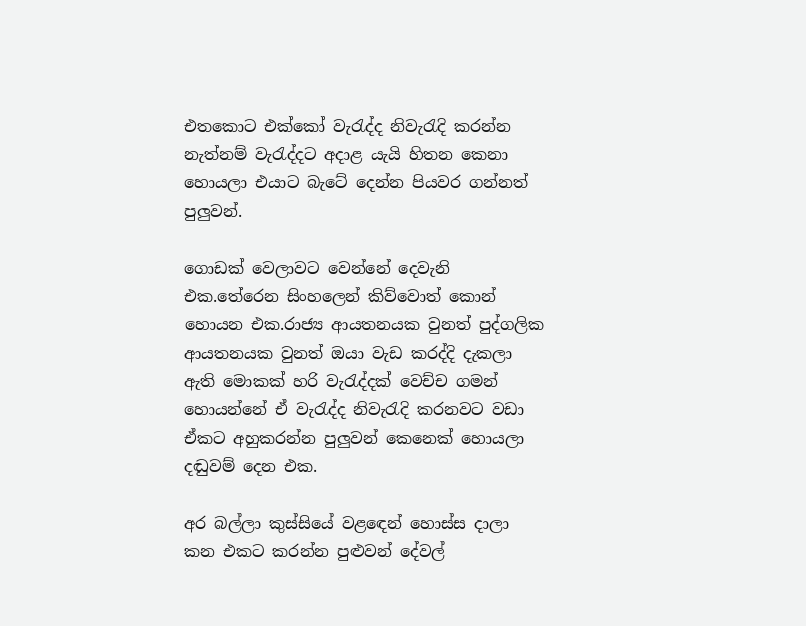එතකොට එක්කෝ වැ‍රැද්ද නිවැ‍රැදි කරන්න නැත්නම් වැ‍රැද්දට අදාළ යැයි හිතන කෙනා හොයලා එයාට බැටේ දෙන්න පියවර ගන්නත් පුලුවන්.

ගොඩක් වෙලාවට වෙන්නේ දෙවැනි එක.තේරෙන සිංහලෙන් කිව්වොත් කොන් හොයන එක.රාජ්‍ය ආයතනයක වුනත් පුද්ගලික ආයතනයක වුනත් ඔයා වැඩ කරද්දි දැකලා ඇති මොකක් හරි වැ‍රැද්දක් වෙච්ච ගමන් හොයන්නේ ඒ වැ‍රැද්ද නිවැ‍රැදි කරනවට වඩා ඒකට අහුකරන්න පුලුවන් කෙනෙක් හොයලා දඬුවම් දෙන එක.

අර බල්ලා කුස්සියේ වළ‍ඳෙන් හොස්ස දාලා කන එකට කරන්න පුළුවන් දේවල්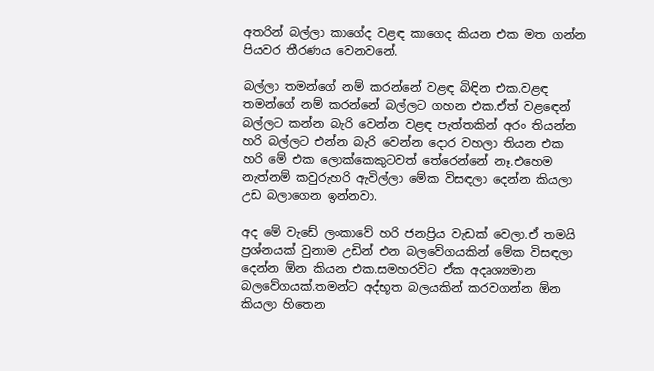අතරින් බල්ලා කාගේද වළඳ කාගෙද කියන එක මත ගන්න පියවර තීරණය වෙනවනේ.

බල්ලා තමන්ගේ නම් කරන්නේ වළඳ බිඳින එක.වළඳ තමන්ගේ නම් කරන්නේ බල්ලට ගහන එක.ඒත් වළ‍ඳෙන් බල්ලට කන්න බැරි වෙන්න වළඳ පැත්තකින් අරං තියන්න හරි බල්ලට එන්න බැරි වෙන්න දොර වහලා තියන එක හරි මේ එක ලොක්කෙකුටවත් තේරෙන්නේ නෑ.එහෙම නැත්නම් කවුරුහරි ඇවිල්ලා මේක විසඳලා දෙන්න කියලා උඩ බලාගෙන ඉන්නවා.

අද මේ වැඩේ ලංකාවේ හරි ජනප්‍රිය වැඩක් වෙලා.ඒ තමයි ප්‍රශ්නයක් වුනාම උඩින් එන බලවේගයකින් මේක විසඳලා දෙන්න ඕන කියන එක.සමහරවිට ඒක අදෘශ්‍යමාන බලවේගයක්.තමන්ට අද්භූත බලයකින් කරවගන්න ඕන කියලා හිතෙන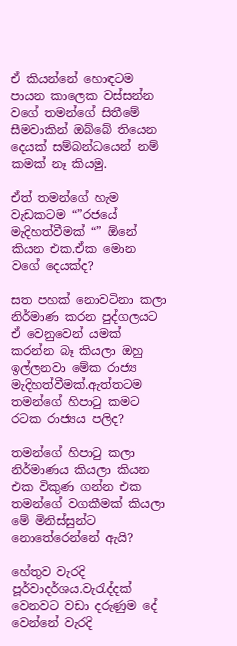ඒ කියන්නේ හොඳටම පායන කාලෙක වස්සන්න වගේ තමන්ගේ සිතීමේ සීමවාකින් ඔබ්බේ තියෙන දෙයක් සම්බන්ධයෙන් නම් කමක් නෑ කියමු.

ඒත් තමන්ගේ හැම වැඩකටම “”රජයේ මැදිහත්වීමක් “” ඕනේ කියන එක.ඒක මොන වගේ දෙයක්ද?

සත පහක් නොවටිනා කලා නිර්මාණ කරන පුද්ගලයට ඒ වෙනුවෙන් යමක් කරන්න බෑ කියලා ඔහු ඉල්ලනවා මේක රාජ්‍ය මැදිහත්වීමක්.ඇත්තටම තමන්ගේ හිපා‍ටු කමට රටක රාජ්‍යය පලිද?

තමන්ගේ හිපා‍ටු කලා නිර්මාණය කියලා කියන එක විකුණ ගන්න එක තමන්ගේ වගකීමක් කියලා මේ මිනිස්සුන්ට නොතේරෙන්නේ ඇයි?

හේතුව වැරදි පූර්වාදර්ශය.වැ‍රැද්දක් වෙනවට වඩා දරුණුම දේ වෙන්නේ වැරදි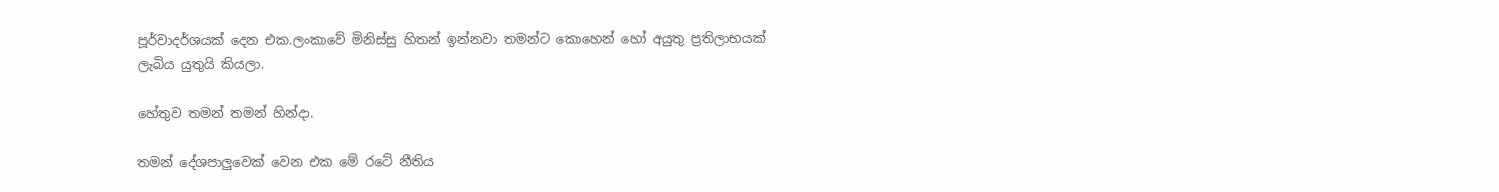පූර්වාදර්ශයක් දෙන එක.ලංකාවේ මිනිස්සු හිතන් ඉන්නවා තමන්ට කොහෙන් හෝ අයුතු ප්‍රතිලාභයක් ලැබිය යුතුයි කියලා.

හේතුව තමන් තමන් හින්දා.

තමන් දේශපාලුවෙක් වෙන එක මේ රටේ නීතිය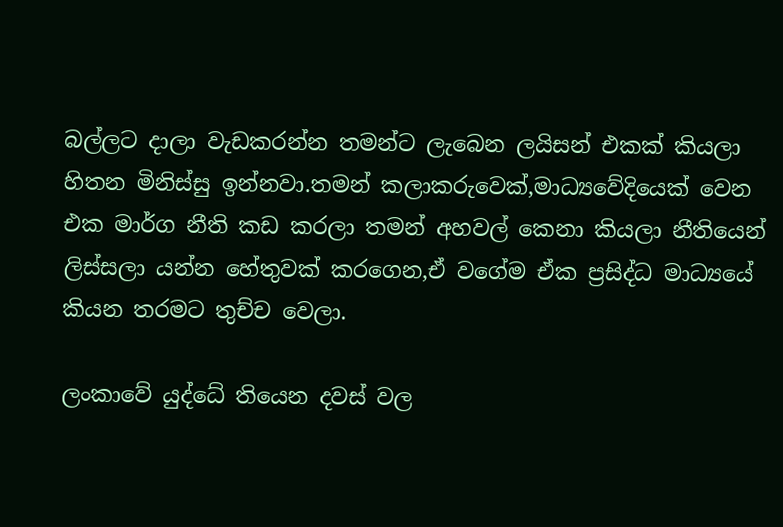බල්ලට දාලා වැඩකරන්න තමන්ට ලැබෙන ලයිසන් එකක් කියලා හිතන මිනිස්සු ඉන්නවා.තමන් කලාකරුවෙක්,මාධ්‍යවේදියෙක් වෙන එක මාර්ග නීති කඩ කරලා තමන් අහවල් කෙනා කියලා නීතියෙන් ලිස්සලා යන්න හේතුවක් කරගෙන,ඒ වගේම ඒක ප්‍රසිද්ධ මාධ්‍යයේ කියන තරමට තුච්ච වෙලා.

ලංකාවේ යුද්ධේ තියෙන දවස් වල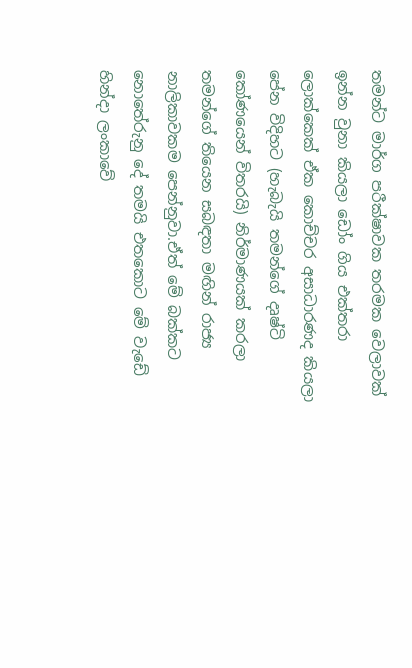තමන්ට මාර්ග පරීක්ෂාවක තරමක වෙලාවක් ඉන්න වුනා කියලා ඩෝං ගිය එක්තරා ලොක්කෙක් ඒක කොච්චර අසාධාරණද කියලා පේන විදිහට (හැබැයි තමන්ගේ දෘෂ්ටි කෝණයෙන් විතරයි) නිර්මාණයක් කරලා තමන්ගේ තියෙන සබඳතා මඟින් රාජ්‍ය නාලිකාවකම පෙන්නුවා.ඒත් මේ බක්කට නොතේරුනු දේ තමයි එතකොට මේ වැඩේ හින්දා ලංකාවේ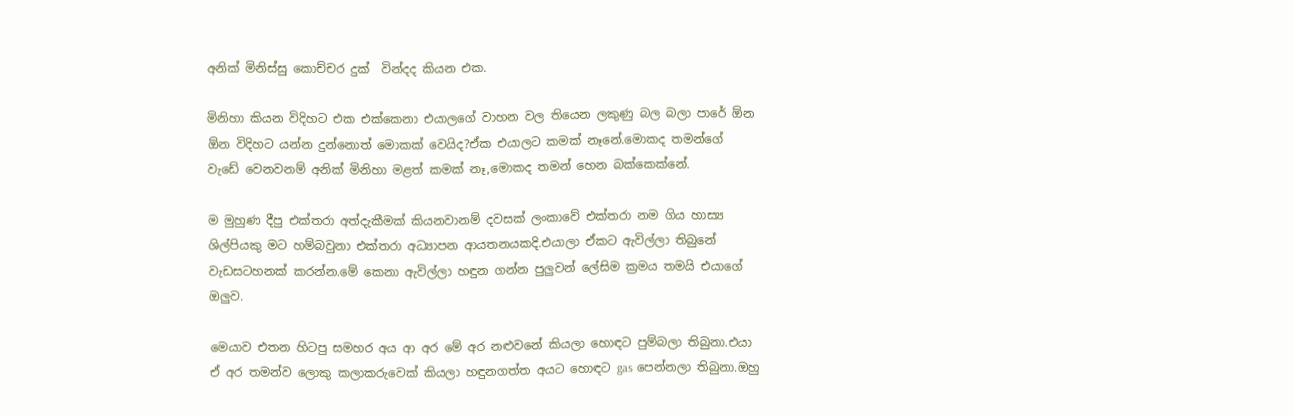අනික් මිනිස්සු කොච්චර දුක්  වින්දද කියන එක.

මිනිහා කියන විදිහට එක එක්කෙනා එයාලගේ වාහන වල තියෙන ලකුණු බල බලා පාරේ ඕන ඕන විදිහට යන්න දුන්නොත් මොකක් වෙයිද?ඒක එයාලට කමක් නෑනේ.මොකද තමන්ගේ වැඩේ වෙනවනම් අනික් මිනිහා මළත් කමක් නෑ,මොකද තමන් හෙන බක්කෙක්නේ.

ම මුහුණ දීපු එක්තරා අත්දැකීමක් කියනවානම් දවසක් ලංකාවේ එක්තරා නම ගිය හාස්‍ය ශිල්පියකු මට හම්බවුනා එක්තරා අධ්‍යාපන ආයතනයකදි.එයාලා ඒකට ඇවිල්ලා තිබුනේ වැඩසටහනක් කරන්න.මේ කෙනා ඇවිල්ලා හඳුන ගන්න පුලුවන් ලේසිම ක්‍රමය තමයි එයාගේ ඔලුව.

මෙයාව එතන හිටපු සමහර අය ආ අර මේ අර නළුවනේ කියලා හොඳට පුම්බලා තිබුනා.එයා ඒ අර තමන්ව ලොකු කලාකරුවෙක් කියලා හඳුනගත්ත අයට හොඳට gas පෙන්නලා තිබුනා.ඔහු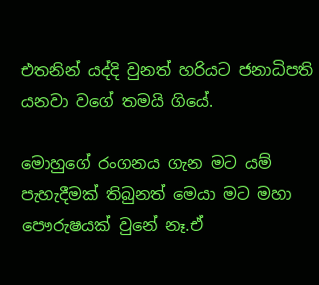එතනින් යද්දි වුනත් හරියට ජනාධිපති යනවා වගේ තමයි ගියේ.

මොහුගේ රංගනය ගැන මට යම් පැහැදීමක් තිබුනත් මෙයා මට මහා පෞරුෂයක් වුනේ නෑ.ඒ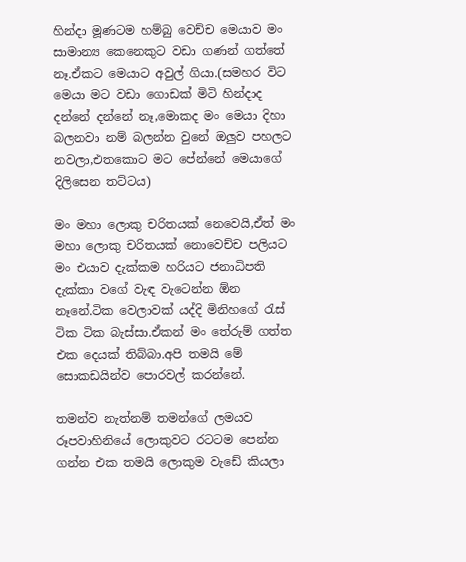හින්දා මූණටම හම්බු වෙච්ච මෙයාව මං සාමාන්‍ය කෙනෙකුට වඩා ගණන් ගත්තේ නෑ.ඒකට මෙයාට අවුල් ගියා.(සමහර විට මෙයා මට වඩා ගොඩක් මිටි හින්දාද දන්නේ දන්නේ නෑ,මොකද මං මෙයා දිහා බලනවා නම් බලන්න වුනේ ඔලුව පහලට නවලා,එතකොට මට පේන්නේ මෙයාගේ දිලිසෙන තට්ටය)

මං මහා ලොකු චරිතයක් නෙවෙයි,ඒත් මං මහා ලොකු චරිතයක් නොවෙච්ච පලියට මං එයාව දැක්කම හරියට ජනාධිපති දැක්කා වගේ වැඳ වැටෙන්න ඕන නෑනේ.ටික වෙලාවක් යද්දි මිනිහගේ ‍රැස් ටික ටික බැස්සා.ඒකන් මං තේරුම් ගත්ත එක දෙයක් තිබ්බා.අපි තමයි මේ සොකඩයින්ව පොරවල් කරන්නේ.

තමන්ව නැත්නම් තමන්ගේ ලමයව රූපවාහිනියේ ලොකුවට රටටම පෙන්න ගන්න එක තමයි ලොකුම වැඩේ කියලා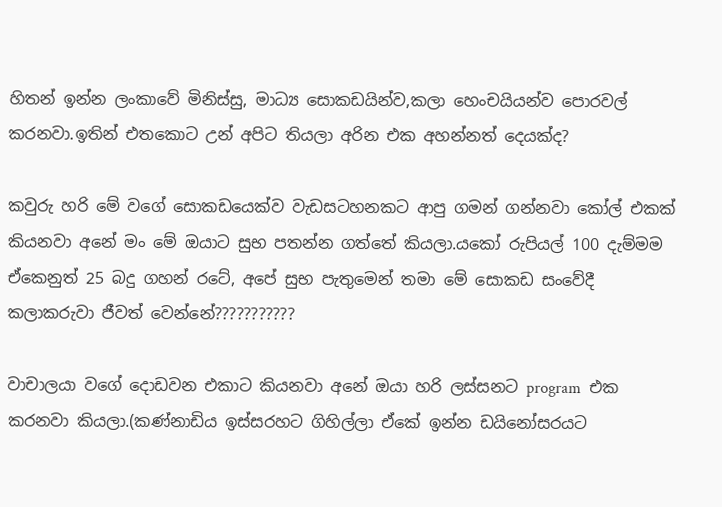හිතන් ඉන්න ලංකාවේ මිනිස්සු, මාධ්‍ය සොකඩයින්ව,කලා හෙංචයියන්ව පොරවල් කරනවා.ඉතින් එතකොට උන් අපිට තියලා අරින එක අහන්නත් දෙයක්ද?

කවුරු හරි මේ වගේ සොකඩයෙක්ව වැඩසටහනකට ආපු ගමන් ගන්නවා කෝල් එකක් කියනවා අනේ මං මේ ඔයාට සුභ පතන්න ගත්තේ කියලා.යකෝ රුපියල් 100 දැම්මම ඒකෙනුත් 25 බදු ගහන් රටේ, අපේ සුභ පැතුමෙන් තමා මේ සොකඩ සංවේදී කලාකරුවා ජීවත් වෙන්නේ???????????

වාචාලයා වගේ දොඩවන එකාට කියනවා අනේ ඔයා හරි ලස්සනට program  එක කරනවා කියලා.(කණ්නාඩිය ඉස්සරහට ගිහිල්ලා ඒකේ ඉන්න ඩයිනෝසරයට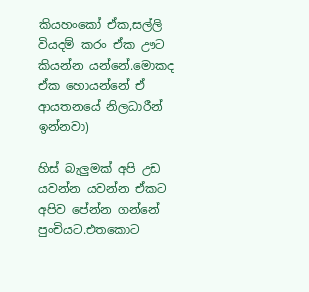කියහංකෝ ඒක,සල්ලි වියදම් කරං ඒක ඌට කියන්න යන්නේ.මොකද ඒක හොයන්නේ ඒ ආයතනයේ නිලධාරීන් ඉන්නවා)

හිස් බැලුමක් අපි උඩ යවන්න යවන්න ඒකට අපිව පේන්න ගන්නේ පුංචියට.එතකොට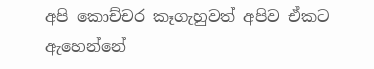අපි කොච්චර කෑගැහුවත් අපිව ඒකට ඇහෙන්නේ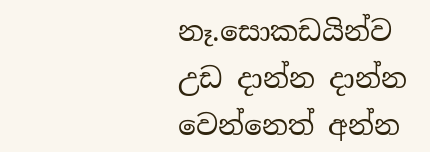නෑ.සොකඩයින්ව උඩ දාන්න දාන්න වෙන්නෙත් අන්න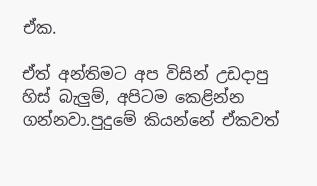ඒක.

ඒත් අන්තිමට අප විසින් උඩදාපු හිස් බැලුම්, අපිටම කෙළින්න ගන්නවා.පුදුමේ කියන්නේ ඒකවත්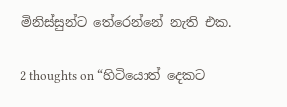මිනිස්සුන්ට තේරෙන්නේ නැති එක.

2 thoughts on “හිටියොත් දෙකට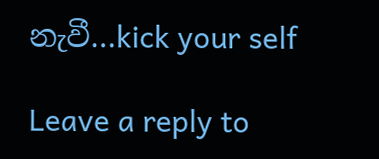නැවී…kick your self

Leave a reply to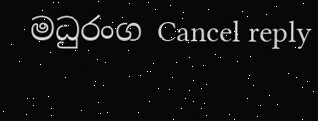මධුරංග Cancel reply